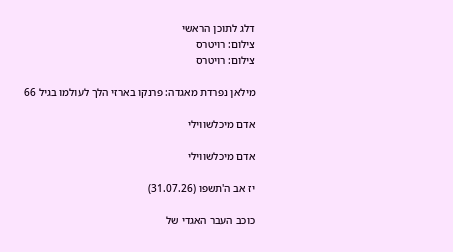דלג לתוכן הראשי
צילום: רויטרס
צילום: רויטרס

מילאן נפרדת מאגדה: פרנקו בארזי הלך לעולמו בגיל 66

אדם מיכלשווילי

אדם מיכלשווילי

יז אב ה'תשפו (31.07.26)

כוכב העבר האגדי של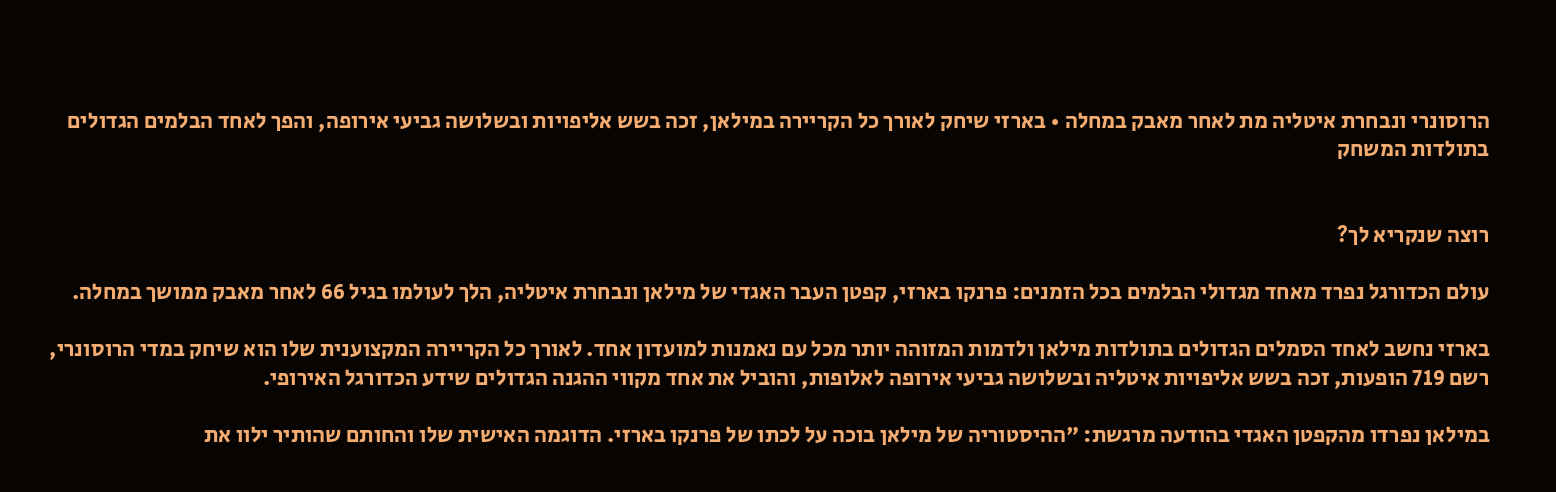הרוסונרי ונבחרת איטליה מת לאחר מאבק במחלה • בארזי שיחק לאורך כל הקריירה במילאן, זכה בשש אליפויות ובשלושה גביעי אירופה, והפך לאחד הבלמים הגדולים בתולדות המשחק


רוצה שנקריא לך?

עולם הכדורגל נפרד מאחד מגדולי הבלמים בכל הזמנים: פרנקו בארזי, קפטן העבר האגדי של מילאן ונבחרת איטליה, הלך לעולמו בגיל 66 לאחר מאבק ממושך במחלה.

בארזי נחשב לאחד הסמלים הגדולים בתולדות מילאן ולדמות המזוהה יותר מכל עם נאמנות למועדון אחד. לאורך כל הקריירה המקצוענית שלו הוא שיחק במדי הרוסונרי, רשם 719 הופעות, זכה בשש אליפויות איטליה ובשלושה גביעי אירופה לאלופות, והוביל את אחד מקווי ההגנה הגדולים שידע הכדורגל האירופי.

במילאן נפרדו מהקפטן האגדי בהודעה מרגשת: "ההיסטוריה של מילאן בוכה על לכתו של פרנקו בארזי. הדוגמה האישית שלו והחותם שהותיר ילוו את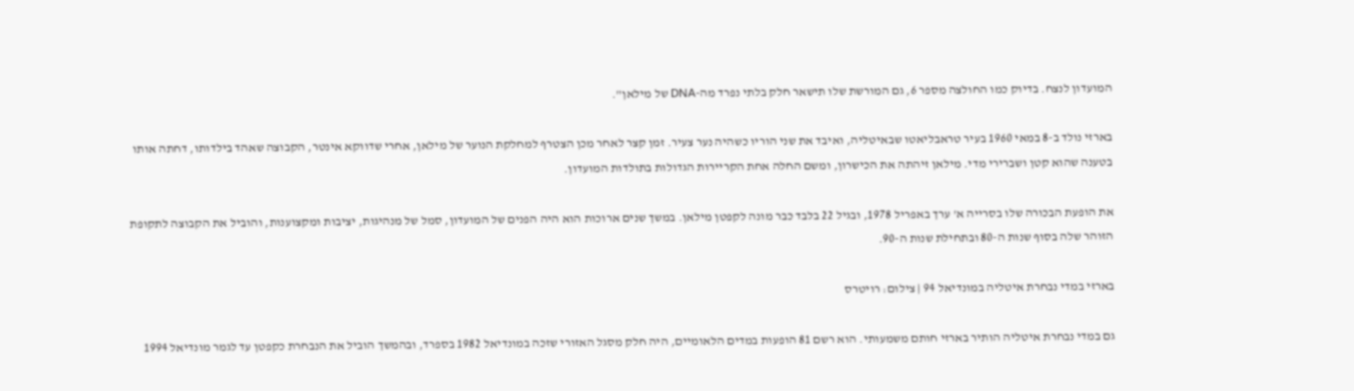המועדון לנצח. בדיוק כמו החולצה מספר 6, גם המורשת שלו תישאר חלק בלתי נפרד מה-DNA של מילאן".

בארזי נולד ב-8 במאי 1960 בעיר טראבליאטו שבאיטליה, ואיבד את שני הוריו כשהיה נער צעיר. זמן קצר לאחר מכן הצטרף למחלקת הנוער של מילאן, אחרי שדווקא אינטר, הקבוצה שאהד בילדותו, דחתה אותו בטענה שהוא קטן ושברירי מדי. מילאן זיהתה את הכישרון, ומשם החלה אחת הקריירות הגדולות בתולדות המועדון.

את הופעת הבכורה שלו בסרייה א' ערך באפריל 1978, ובגיל 22 בלבד כבר מונה לקפטן מילאן. במשך שנים ארוכות הוא היה הפנים של המועדון, סמל של מנהיגות, יציבות ומקצוענות, והוביל את הקבוצה לתקופת הזוהר שלה בסוף שנות ה-80 ובתחילת שנות ה-90.

בארזי במדי נבחרת איטליה במונדיאל 94 | צילום: רויטרס

גם במדי נבחרת איטליה הותיר בארזי חותם משמעותי. הוא רשם 81 הופעות במדים הלאומיים, היה חלק מסגל האזורי שזכה במונדיאל 1982 בספרד, ובהמשך הוביל את הנבחרת כקפטן עד לגמר מונדיאל 1994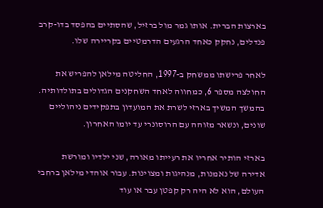בארצות הברית. אותו גמר מול ברזיל, שהסתיים בהפסד בדו-קרב פנדלים, נחקק כאחד הרגעים הדרמטיים בקריירה שלו.

לאחר פרישתו ממשחק ב-1997, החליטה מילאן להפריש את החולצה מספר 6, כמחווה לאחד השחקנים הגדולים בתולדותיה. בהמשך המשיך בארזי לשרת את המועדון בתפקידים ניהוליים שונים, ונשאר מזוהה עם הרוסונרי עד יומו האחרון.

בארזי הותיר אחריו את רעייתו מאורה, שני ילדיו ומורשת אדירה של נאמנות, מנהיגות ומצוינות. עבור אוהדי מילאן ברחבי העולם, הוא לא היה רק קפטן עבר או עוד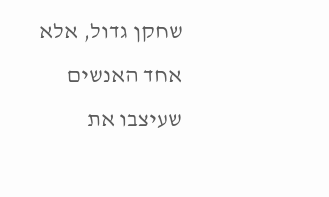שחקן גדול, אלא אחד האנשים שעיצבו את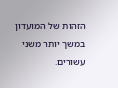הזהות של המועדון במשך יותר משני עשורים.